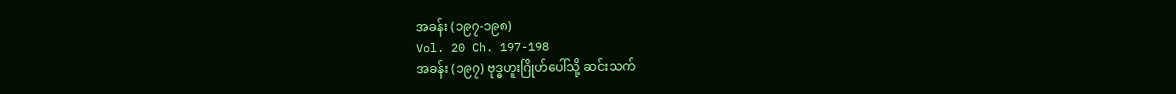အခန်း (၁၉၇-၁၉၈)
Vol. 20 Ch. 197-198
အခန်း (၁၉၇) ဗုဒ္ဓဟူးဂြိုဟ်ပေါ်သို့ ဆင်းသက်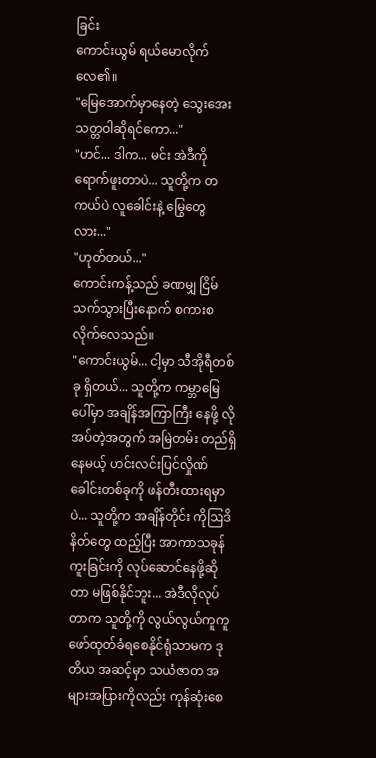ခြင်း
ကောင်းယွမ် ရယ်မောလိုက်လေ၏။
"မြေအောက်မှာနေတဲ့ သွေးအေးသတ္တဝါဆိုရင်ကော..."
"ဟင်... ဒါက... မင်း အဲဒီကို ရောက်ဖူးတာပဲ... သူတို့က တကယ်ပဲ လူခေါင်းနဲ့ မြွေတွေလား..."
"ဟုတ်တယ်..."
ကောင်းကန့်သည် ခဏမျှ ငြိမ်သက်သွားပြီးနောက် စကားစလိုက်လေသည်။
"ကောင်းယွမ်... ငါ့မှာ သီအိုရီတစ်ခု ရှိတယ်... သူတို့က ကမ္ဘာမြေပေါ်မှာ အချိန်အကြာကြီး နေဖို့ လို အပ်တဲ့အတွက် အမြဲတမ်း တည်ရှိနေမယ့် ဟင်းလင်းပြင်လှိုဏ်ခေါင်းတစ်ခုကို ဖန်တီးထားရမှာပဲ... သူတို့က အချိန်တိုင်း ကိုဩဒိနိတ်တွေ ထည့်ပြီး အာကာသခုန်ကူးခြင်းကို လုပ်ဆောင်နေဖို့ဆိုတာ မဖြစ်နိုင်ဘူး... အဲဒီလိုလုပ်တာက သူတို့ကို လွယ်လွယ်ကူကူ ဖော်ထုတ်ခံရစေနိုင်ရုံသာမက ဒုတိယ အဆင့်မှာ သယံဇာတ အများအပြားကိုလည်း ကုန်ဆုံးစေ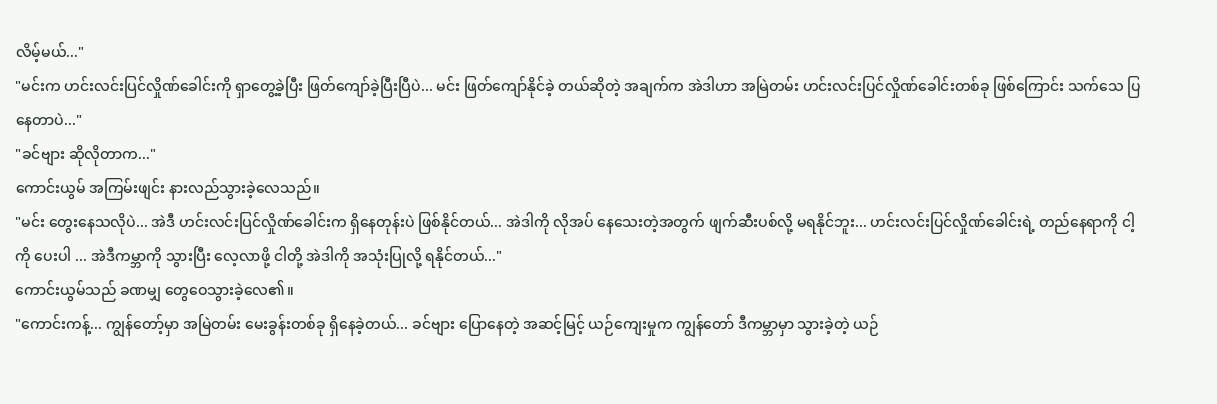လိမ့်မယ်..."
"မင်းက ဟင်းလင်းပြင်လှိုဏ်ခေါင်းကို ရှာတွေ့ခဲ့ပြီး ဖြတ်ကျော်ခဲ့ပြီးပြီပဲ... မင်း ဖြတ်ကျော်နိုင်ခဲ့ တယ်ဆိုတဲ့ အချက်က အဲဒါဟာ အမြဲတမ်း ဟင်းလင်းပြင်လှိုဏ်ခေါင်းတစ်ခု ဖြစ်ကြောင်း သက်သေ ပြနေတာပဲ..."
"ခင်ဗျား ဆိုလိုတာက..."
ကောင်းယွမ် အကြမ်းဖျင်း နားလည်သွားခဲ့လေသည်။
"မင်း တွေးနေသလိုပဲ... အဲဒီ ဟင်းလင်းပြင်လှိုဏ်ခေါင်းက ရှိနေတုန်းပဲ ဖြစ်နိုင်တယ်... အဲဒါကို လိုအပ် နေသေးတဲ့အတွက် ဖျက်ဆီးပစ်လို့ မရနိုင်ဘူး... ဟင်းလင်းပြင်လှိုဏ်ခေါင်းရဲ့ တည်နေရာကို ငါ့ကို ပေးပါ ... အဲဒီကမ္ဘာကို သွားပြီး လေ့လာဖို့ ငါတို့ အဲဒါကို အသုံးပြုလို့ ရနိုင်တယ်..."
ကောင်းယွမ်သည် ခဏမျှ တွေဝေသွားခဲ့လေ၏။
"ကောင်းကန့်... ကျွန်တော့်မှာ အမြဲတမ်း မေးခွန်းတစ်ခု ရှိနေခဲ့တယ်... ခင်ဗျား ပြောနေတဲ့ အဆင့်မြင့် ယဉ်ကျေးမှုက ကျွန်တော် ဒီကမ္ဘာမှာ သွားခဲ့တဲ့ ယဉ်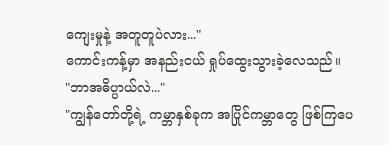ကျေးမှုနဲ့ အတူတူပဲလား..."
ကောင်းကန့်မှာ အနည်းငယ် ရှုပ်ထွေးသွားခဲ့လေသည်။
"ဘာအဓိပ္ပာယ်လဲ..."
"ကျွန်တော်တို့ရဲ့ ကမ္ဘာနှစ်ခုက အပြိုင်ကမ္ဘာတွေ ဖြစ်ကြပေ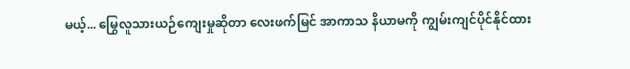မယ့်... မြွေလူသားယဉ်ကျေးမှုဆိုတာ လေးဖက်မြင် အာကာသ နိယာမကို ကျွမ်းကျင်ပိုင်နိုင်ထား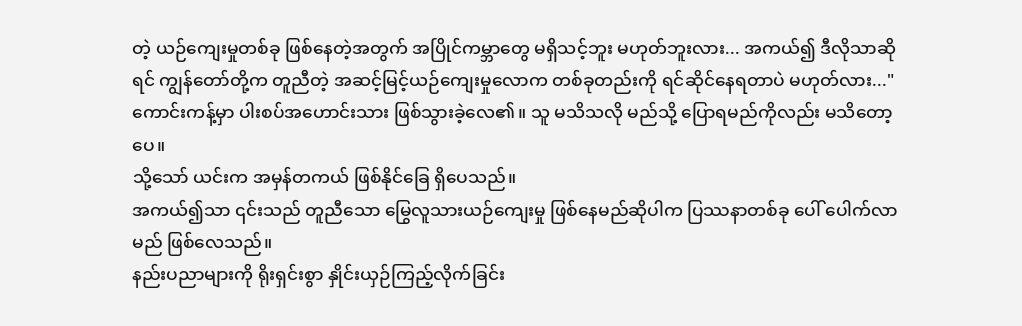တဲ့ ယဉ်ကျေးမှုတစ်ခု ဖြစ်နေတဲ့အတွက် အပြိုင်ကမ္ဘာတွေ မရှိသင့်ဘူး မဟုတ်ဘူးလား... အကယ်၍ ဒီလိုသာဆိုရင် ကျွန်တော်တို့က တူညီတဲ့ အဆင့်မြင့်ယဉ်ကျေးမှုလောက တစ်ခုတည်းကို ရင်ဆိုင်နေရတာပဲ မဟုတ်လား..."
ကောင်းကန့်မှာ ပါးစပ်အဟောင်းသား ဖြစ်သွားခဲ့လေ၏။ သူ မသိသလို မည်သို့ ပြောရမည်ကိုလည်း မသိတော့ပေ။
သို့သော် ယင်းက အမှန်တကယ် ဖြစ်နိုင်ခြေ ရှိပေသည်။
အကယ်၍သာ ၎င်းသည် တူညီသော မြွေလူသားယဉ်ကျေးမှု ဖြစ်နေမည်ဆိုပါက ပြဿနာတစ်ခု ပေါ် ပေါက်လာမည် ဖြစ်လေသည်။
နည်းပညာများကို ရိုးရှင်းစွာ နှိုင်းယှဉ်ကြည့်လိုက်ခြင်း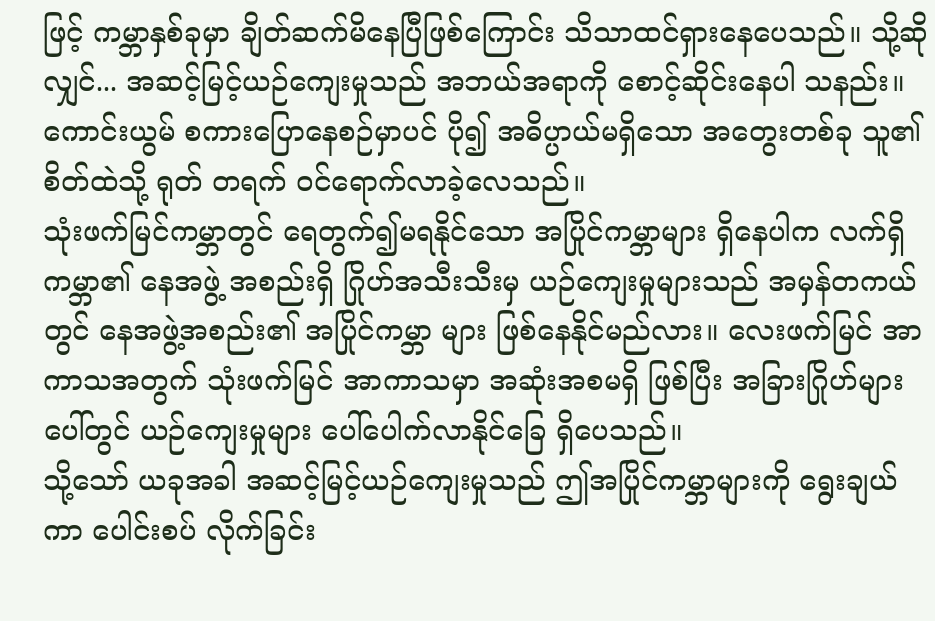ဖြင့် ကမ္ဘာနှစ်ခုမှာ ချိတ်ဆက်မိနေပြီဖြစ်ကြောင်း သိသာထင်ရှားနေပေသည်။ သို့ဆိုလျှင်... အဆင့်မြင့်ယဉ်ကျေးမှုသည် အဘယ်အရာကို စောင့်ဆိုင်းနေပါ သနည်း။
ကောင်းယွမ် စကားပြောနေစဉ်မှာပင် ပို၍ အဓိပ္ပာယ်မရှိသော အတွေးတစ်ခု သူ၏ စိတ်ထဲသို့ ရုတ် တရက် ဝင်ရောက်လာခဲ့လေသည်။
သုံးဖက်မြင်ကမ္ဘာတွင် ရေတွက်၍မရနိုင်သော အပြိုင်ကမ္ဘာများ ရှိနေပါက လက်ရှိကမ္ဘာ၏ နေအဖွဲ့ အစည်းရှိ ဂြိုဟ်အသီးသီးမှ ယဉ်ကျေးမှုများသည် အမှန်တကယ်တွင် နေအဖွဲ့အစည်း၏ အပြိုင်ကမ္ဘာ များ ဖြစ်နေနိုင်မည်လား။ လေးဖက်မြင် အာကာသအတွက် သုံးဖက်မြင် အာကာသမှာ အဆုံးအစမရှိ ဖြစ်ပြီး အခြားဂြိုဟ်များပေါ်တွင် ယဉ်ကျေးမှုများ ပေါ်ပေါက်လာနိုင်ခြေ ရှိပေသည်။
သို့သော် ယခုအခါ အဆင့်မြင့်ယဉ်ကျေးမှုသည် ဤအပြိုင်ကမ္ဘာများကို ရွေးချယ်ကာ ပေါင်းစပ် လိုက်ခြင်း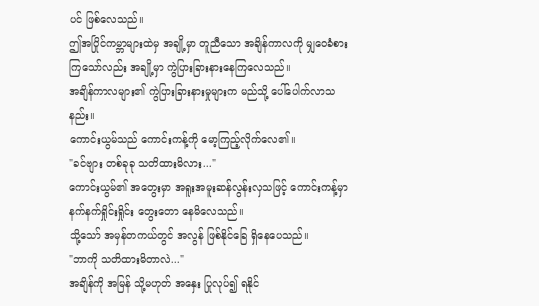ပင် ဖြစ်လေသည်။
ဤအပြိုင်ကမ္ဘာများထဲမှ အချို့မှာ တူညီသော အချိန်ကာလကို မျှဝေခံစားကြသော်လည်း အချို့မှာ ကွဲပြားခြားနားနေကြလေသည်။
အချိန်ကာလများ၏ ကွဲပြားခြားနားမှုများက မည်သို့ ပေါ်ပေါက်လာသနည်း။
ကောင်းယွမ်သည် ကောင်းကန့်ကို မော့ကြည့်လိုက်လေ၏။
"ခင်ဗျား တစ်ခုခု သတိထားမိလား..."
ကောင်းယွမ်၏ အတွေးမှာ အရူးအမူးဆန်လွန်းလှသဖြင့် ကောင်းကန့်မှာ နက်နက်ရှိုင်းရှိုင်း တွေးတော နေမိလေသည်။
သို့သော် အမှန်တကယ်တွင် အလွန် ဖြစ်နိုင်ခြေ ရှိနေပေသည်။
"ဘာကို သတိထားမိတာလဲ..."
အချိန်ကို အမြန် သို့မဟုတ် အနှေး ပြုလုပ်၍ ရနိုင်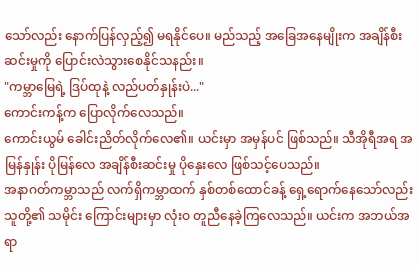သော်လည်း နောက်ပြန်လှည့်၍ မရနိုင်ပေ။ မည်သည့် အခြေအနေမျိုးက အချိန်စီးဆင်းမှုကို ပြောင်းလဲသွားစေနိုင်သနည်း။
"ကမ္ဘာမြေရဲ့ ဒြပ်ထုနဲ့ လည်ပတ်နှုန်းပဲ..."
ကောင်းကန့်က ပြောလိုက်လေသည်။
ကောင်းယွမ် ခေါင်းညိတ်လိုက်လေ၏။ ယင်းမှာ အမှန်ပင် ဖြစ်သည်။ သီအိုရီအရ အမြန်နှုန်း ပိုမြန်လေ အချိန်စီးဆင်းမှု ပိုနှေးလေ ဖြစ်သင့်ပေသည်။
အနာဂတ်ကမ္ဘာသည် လက်ရှိကမ္ဘာထက် နှစ်တစ်ထောင်ခန့် ရှေ့ရောက်နေသော်လည်း သူတို့၏ သမိုင်း ကြောင်းများမှာ လုံးဝ တူညီနေခဲ့ကြလေသည်။ ယင်းက အဘယ်အရာ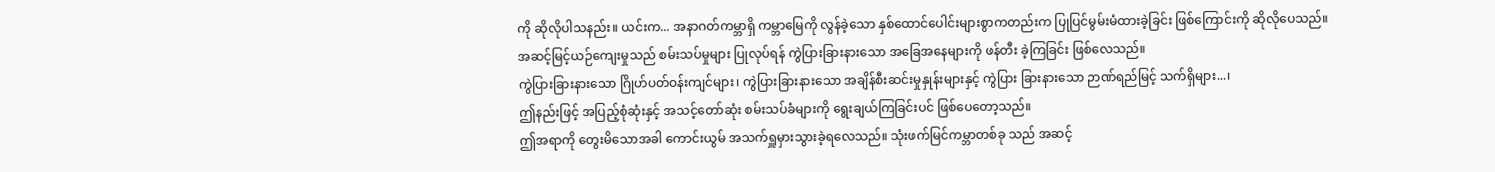ကို ဆိုလိုပါသနည်း။ ယင်းက... အနာဂတ်ကမ္ဘာရှိ ကမ္ဘာမြေကို လွန်ခဲ့သော နှစ်ထောင်ပေါင်းများစွာကတည်းက ပြုပြင်မွမ်းမံထားခဲ့ခြင်း ဖြစ်ကြောင်းကို ဆိုလိုပေသည်။
အဆင့်မြင့်ယဉ်ကျေးမှုသည် စမ်းသပ်မှုများ ပြုလုပ်ရန် ကွဲပြားခြားနားသော အခြေအနေများကို ဖန်တီး ခဲ့ကြခြင်း ဖြစ်လေသည်။
ကွဲပြားခြားနားသော ဂြိုဟ်ပတ်ဝန်းကျင်များ၊ ကွဲပြားခြားနားသော အချိန်စီးဆင်းမှုနှုန်းများနှင့် ကွဲပြား ခြားနားသော ဉာဏ်ရည်မြင့် သက်ရှိများ...၊
ဤနည်းဖြင့် အပြည့်စုံဆုံးနှင့် အသင့်တော်ဆုံး စမ်းသပ်ခံများကို ရွေးချယ်ကြခြင်းပင် ဖြစ်ပေတော့သည်။
ဤအရာကို တွေးမိသောအခါ ကောင်းယွမ် အသက်ရှူမှားသွားခဲ့ရလေသည်။ သုံးဖက်မြင်ကမ္ဘာတစ်ခု သည် အဆင့်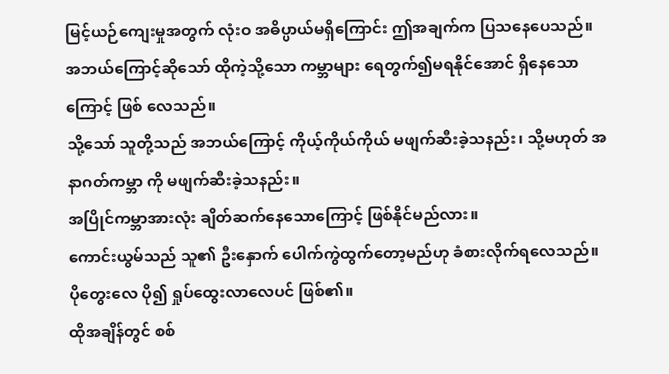မြင့်ယဉ်ကျေးမှုအတွက် လုံးဝ အဓိပ္ပာယ်မရှိကြောင်း ဤအချက်က ပြသနေပေသည်။
အဘယ်ကြောင့်ဆိုသော် ထိုကဲ့သို့သော ကမ္ဘာများ ရေတွက်၍မရနိုင်အောင် ရှိနေသောကြောင့် ဖြစ် လေသည်။
သို့သော် သူတို့သည် အဘယ်ကြောင့် ကိုယ့်ကိုယ်ကိုယ် မဖျက်ဆီးခဲ့သနည်း၊ သို့မဟုတ် အနာဂတ်ကမ္ဘာ ကို မဖျက်ဆီးခဲ့သနည်း။
အပြိုင်ကမ္ဘာအားလုံး ချိတ်ဆက်နေသောကြောင့် ဖြစ်နိုင်မည်လား။
ကောင်းယွမ်သည် သူ၏ ဦးနှောက် ပေါက်ကွဲထွက်တော့မည်ဟု ခံစားလိုက်ရလေသည်။
ပိုတွေးလေ ပို၍ ရှုပ်ထွေးလာလေပင် ဖြစ်၏။
ထိုအချိန်တွင် စစ်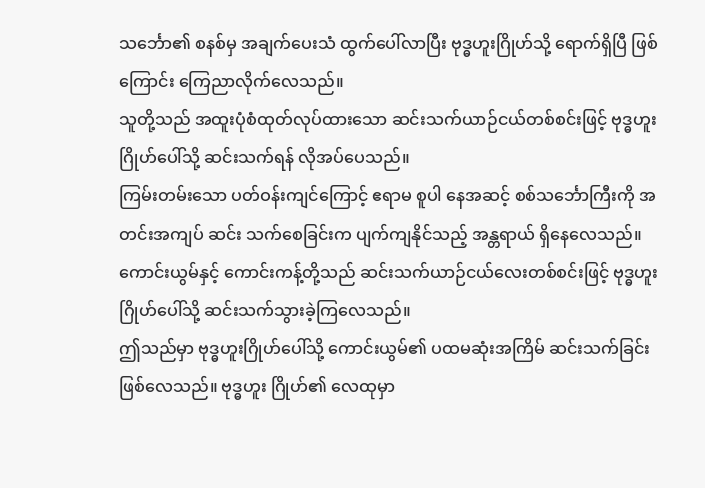သင်္ဘော၏ စနစ်မှ အချက်ပေးသံ ထွက်ပေါ်လာပြီး ဗုဒ္ဓဟူးဂြိုဟ်သို့ ရောက်ရှိပြီ ဖြစ်ကြောင်း ကြေညာလိုက်လေသည်။
သူတို့သည် အထူးပုံစံထုတ်လုပ်ထားသော ဆင်းသက်ယာဉ်ငယ်တစ်စင်းဖြင့် ဗုဒ္ဓဟူးဂြိုဟ်ပေါ်သို့ ဆင်းသက်ရန် လိုအပ်ပေသည်။
ကြမ်းတမ်းသော ပတ်ဝန်းကျင်ကြောင့် ဧရာမ စူပါ နေအဆင့် စစ်သင်္ဘောကြီးကို အတင်းအကျပ် ဆင်း သက်စေခြင်းက ပျက်ကျနိုင်သည့် အန္တရာယ် ရှိနေလေသည်။
ကောင်းယွမ်နှင့် ကောင်းကန့်တို့သည် ဆင်းသက်ယာဉ်ငယ်လေးတစ်စင်းဖြင့် ဗုဒ္ဓဟူးဂြိုဟ်ပေါ်သို့ ဆင်းသက်သွားခဲ့ကြလေသည်။
ဤသည်မှာ ဗုဒ္ဓဟူးဂြိုဟ်ပေါ်သို့ ကောင်းယွမ်၏ ပထမဆုံးအကြိမ် ဆင်းသက်ခြင်း ဖြစ်လေသည်။ ဗုဒ္ဓဟူး ဂြိုဟ်၏ လေထုမှာ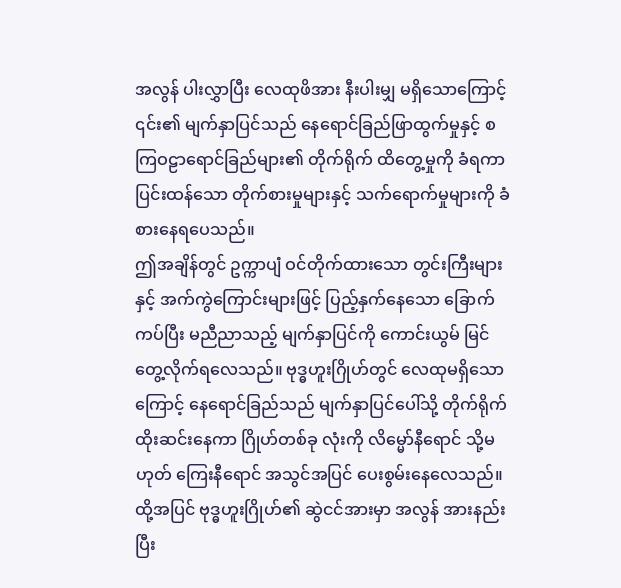အလွန် ပါးလွှာပြီး လေထုဖိအား နီးပါးမျှ မရှိသောကြောင့် ၎င်း၏ မျက်နှာပြင်သည် နေရောင်ခြည်ဖြာထွက်မှုနှင့် စကြဝဠာရောင်ခြည်များ၏ တိုက်ရိုက် ထိတွေ့မှုကို ခံရကာ ပြင်းထန်သော တိုက်စားမှုများနှင့် သက်ရောက်မှုများကို ခံစားနေရပေသည်။
ဤအချိန်တွင် ဥက္ကာပျံ ဝင်တိုက်ထားသော တွင်းကြီးများနှင့် အက်ကွဲကြောင်းများဖြင့် ပြည့်နှက်နေသော ခြောက်ကပ်ပြီး မညီညာသည့် မျက်နှာပြင်ကို ကောင်းယွမ် မြင်တွေ့လိုက်ရလေသည်။ ဗုဒ္ဓဟူးဂြိုဟ်တွင် လေထုမရှိသောကြောင့် နေရောင်ခြည်သည် မျက်နှာပြင်ပေါ်သို့ တိုက်ရိုက် ထိုးဆင်းနေကာ ဂြိုဟ်တစ်ခု လုံးကို လိမ္မော်နီရောင် သို့မဟုတ် ကြေးနီရောင် အသွင်အပြင် ပေးစွမ်းနေလေသည်။
ထို့အပြင် ဗုဒ္ဓဟူးဂြိုဟ်၏ ဆွဲငင်အားမှာ အလွန် အားနည်းပြီး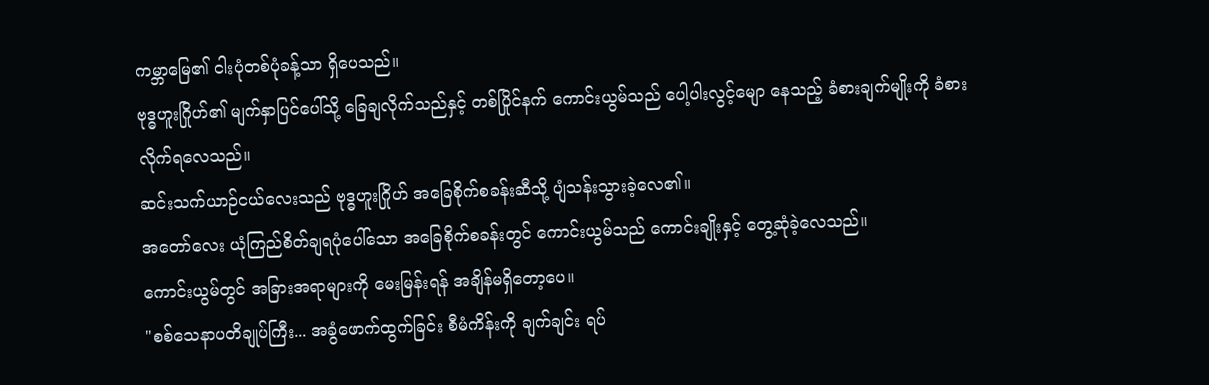ကမ္ဘာမြေ၏ ငါးပုံတစ်ပုံခန့်သာ ရှိပေသည်။
ဗုဒ္ဓဟူးဂြိုဟ်၏ မျက်နှာပြင်ပေါ်သို့ ခြေချလိုက်သည်နှင့် တစ်ပြိုင်နက် ကောင်းယွမ်သည် ပေါ့ပါးလွင့်မျော နေသည့် ခံစားချက်မျိုးကို ခံစားလိုက်ရလေသည်။
ဆင်းသက်ယာဉ်ငယ်လေးသည် ဗုဒ္ဓဟူးဂြိုဟ် အခြေစိုက်စခန်းဆီသို့ ပျံသန်းသွားခဲ့လေ၏။
အတော်လေး ယုံကြည်စိတ်ချရပုံပေါ်သော အခြေစိုက်စခန်းတွင် ကောင်းယွမ်သည် ကောင်းချိုးနှင့် တွေ့ဆုံခဲ့လေသည်။
ကောင်းယွမ်တွင် အခြားအရာများကို မေးမြန်းရန် အချိန်မရှိတော့ပေ။
"စစ်သေနာပတိချုပ်ကြီး... အခွံဖောက်ထွက်ခြင်း စီမံကိန်းကို ချက်ချင်း ရပ်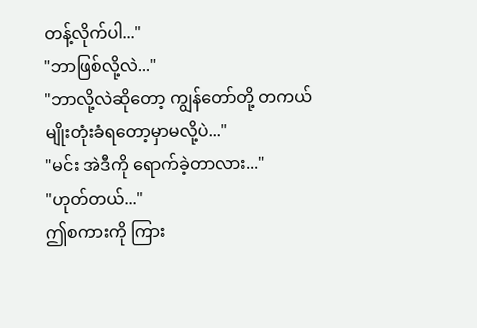တန့်လိုက်ပါ..."
"ဘာဖြစ်လို့လဲ..."
"ဘာလို့လဲဆိုတော့ ကျွန်တော်တို့ တကယ် မျိုးတုံးခံရတော့မှာမလို့ပဲ..."
"မင်း အဲဒီကို ရောက်ခဲ့တာလား..."
"ဟုတ်တယ်..."
ဤစကားကို ကြား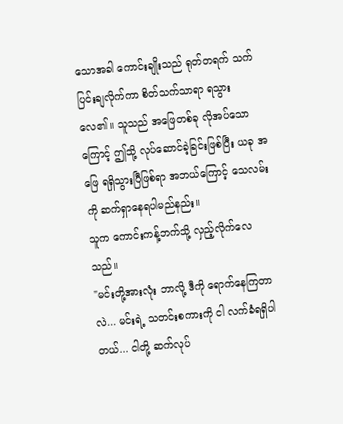သောအခါ ကောင်းချိုးသည် ရုတ်တရက် သက်ပြင်းချလိုက်ကာ စိတ်သက်သာရာ ရသွားလေ၏။ သူသည် အဖြေတစ်ခု လိုအပ်သောကြောင့် ဤသို့ လုပ်ဆောင်ခဲ့ခြင်းဖြစ်ပြီး ယခု အဖြေ ရရှိသွားပြီဖြစ်ရာ အဘယ်ကြောင့် သေလမ်းကို ဆက်ရှာနေရပါမည်နည်း။
သူက ကောင်းကန့်ဘက်သို့ လှည့်လိုက်လေသည်။
"မင်းတို့အားလုံး ဘာလို့ ဒီကို ရောက်နေကြတာလဲ... မင်းရဲ့ သတင်းစကားကို ငါ လက်ခံရရှိပါတယ်... ငါတို့ ဆက်လုပ်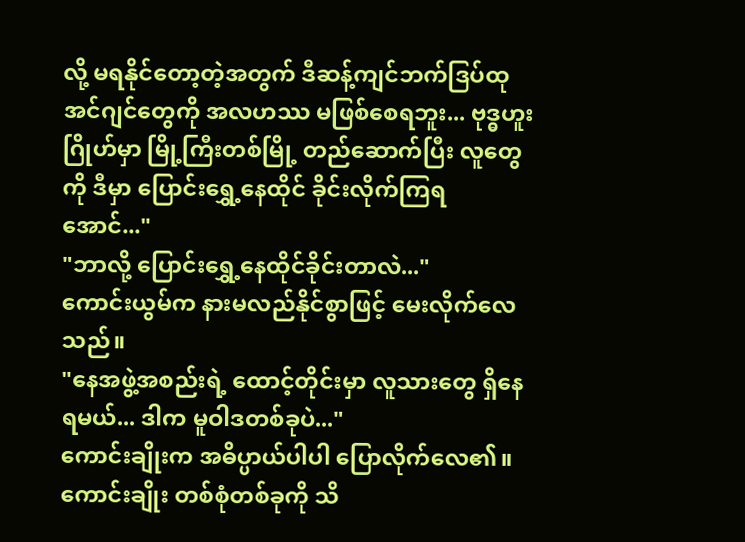လို့ မရနိုင်တော့တဲ့အတွက် ဒီဆန့်ကျင်ဘက်ဒြပ်ထု အင်ဂျင်တွေကို အလဟဿ မဖြစ်စေရဘူး... ဗုဒ္ဓဟူးဂြိုဟ်မှာ မြို့ကြီးတစ်မြို့ တည်ဆောက်ပြီး လူတွေကို ဒီမှာ ပြောင်းရွှေ့နေထိုင် ခိုင်းလိုက်ကြရအောင်..."
"ဘာလို့ ပြောင်းရွှေ့နေထိုင်ခိုင်းတာလဲ..."
ကောင်းယွမ်က နားမလည်နိုင်စွာဖြင့် မေးလိုက်လေသည်။
"နေအဖွဲ့အစည်းရဲ့ ထောင့်တိုင်းမှာ လူသားတွေ ရှိနေရမယ်... ဒါက မူဝါဒတစ်ခုပဲ..."
ကောင်းချိုးက အဓိပ္ပာယ်ပါပါ ပြောလိုက်လေ၏။
ကောင်းချိုး တစ်စုံတစ်ခုကို သိ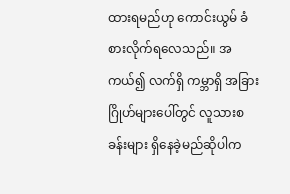ထားရမည်ဟု ကောင်းယွမ် ခံစားလိုက်ရလေသည်။ အကယ်၍ လက်ရှိ ကမ္ဘာရှိ အခြားဂြိုဟ်များပေါ်တွင် လူသားစခန်းများ ရှိနေခဲ့မည်ဆိုပါက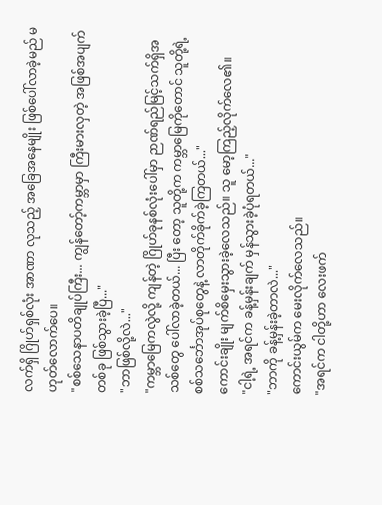လက်ရှိ ဂြိုဟ်ရှစ်လုံး အာဏာ လုသည့် အခြေအနေမျိုး ဖြစ်ပေါ်လာခဲ့မည် မဟုတ်လောက်ပေ။
"စစ်သေနာပတိချုပ်ကြီး... ကျွန်တော့်ကမ္ဘာမှာ ကြီးမားလှတဲ့ အဖြစ်အပျက်တစ်ခု ဖြစ်သွားခဲ့ပြီ..."
"ဘာဖြစ်လို့လဲ..."
"ကမ္ဘာမြေကလွဲလို့ ကျန်တဲ့ ဂြိုဟ်ခုနစ်လုံးပေါ်မှာ ဉာဏ်ရည်မြင့်သက်ရှိအသစ်တွေ ပေါ်လာခဲ့တယ်... ပြီး တော့ သူတို့က ကမ္ဘာမြေကိုတောင် သူတို့ရဲ့ စစ်သင်္ဘောအုပ်စုတွေနဲ့ လာတိုက်ခိုက်ခဲ့ကြတယ်..."
ကောင်းချိုး မျက်စိမှေးသွားခဲ့လေသည်။ သူ မော့ကြည့်လိုက်လေ၏။
"ငါ့ရဲ့ အရင်က ခန့်မှန်းချက် မှန်သွားခဲ့ပုံရတယ်..."
"ဘာကို ခန့်မှန်းခဲ့တာလဲ..."
ကောင်းယွမ်က မေးလိုက်လေသည်။
"အရင်က ငါတို့ဟာ လေးဖက်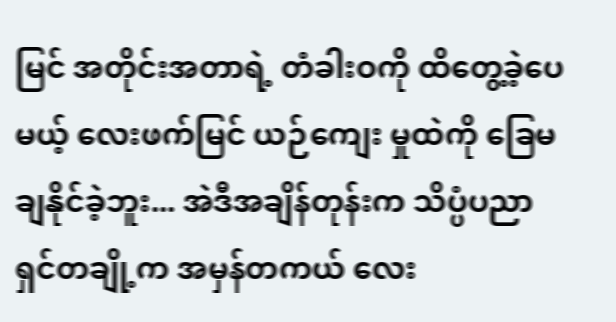မြင် အတိုင်းအတာရဲ့ တံခါးဝကို ထိတွေ့ခဲ့ပေမယ့် လေးဖက်မြင် ယဉ်ကျေး မှုထဲကို ခြေမချနိုင်ခဲ့ဘူး... အဲဒီအချိန်တုန်းက သိပ္ပံပညာရှင်တချို့က အမှန်တကယ် လေး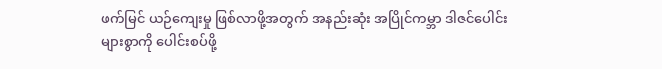ဖက်မြင် ယဉ်ကျေးမှု ဖြစ်လာဖို့အတွက် အနည်းဆုံး အပြိုင်ကမ္ဘာ ဒါဇင်ပေါင်းများစွာကို ပေါင်းစပ်ဖို့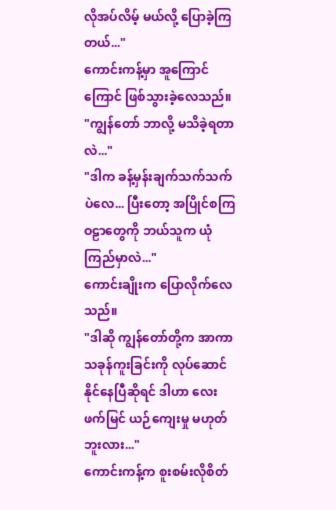လိုအပ်လိမ့် မယ်လို့ ပြောခဲ့ကြတယ်..."
ကောင်းကန့်မှာ အူကြောင်ကြောင် ဖြစ်သွားခဲ့လေသည်။
"ကျွန်တော် ဘာလို့ မသိခဲ့ရတာလဲ..."
"ဒါက ခန့်မှန်းချက်သက်သက်ပဲလေ... ပြီးတော့ အပြိုင်စကြဝဠာတွေကို ဘယ်သူက ယုံကြည်မှာလဲ..."
ကောင်းချိုးက ပြောလိုက်လေသည်။
"ဒါဆို ကျွန်တော်တို့က အာကာသခုန်ကူးခြင်းကို လုပ်ဆောင်နိုင်နေပြီဆိုရင် ဒါဟာ လေးဖက်မြင် ယဉ်ကျေးမှု မဟုတ်ဘူးလား..."
ကောင်းကန့်က စူးစမ်းလိုစိတ်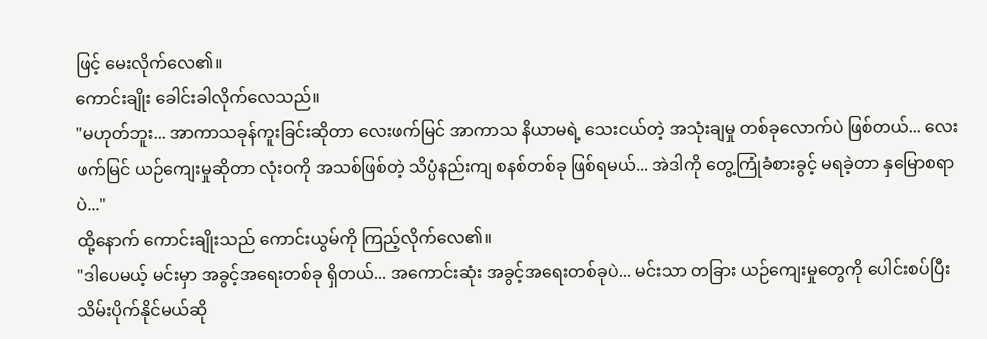ဖြင့် မေးလိုက်လေ၏။
ကောင်းချိုး ခေါင်းခါလိုက်လေသည်။
"မဟုတ်ဘူး... အာကာသခုန်ကူးခြင်းဆိုတာ လေးဖက်မြင် အာကာသ နိယာမရဲ့ သေးငယ်တဲ့ အသုံးချမှု တစ်ခုလောက်ပဲ ဖြစ်တယ်... လေးဖက်မြင် ယဉ်ကျေးမှုဆိုတာ လုံးဝကို အသစ်ဖြစ်တဲ့ သိပ္ပံနည်းကျ စနစ်တစ်ခု ဖြစ်ရမယ်... အဲဒါကို တွေ့ကြုံခံစားခွင့် မရခဲ့တာ နှမြောစရာပဲ..."
ထို့နောက် ကောင်းချိုးသည် ကောင်းယွမ်ကို ကြည့်လိုက်လေ၏။
"ဒါပေမယ့် မင်းမှာ အခွင့်အရေးတစ်ခု ရှိတယ်... အကောင်းဆုံး အခွင့်အရေးတစ်ခုပဲ... မင်းသာ တခြား ယဉ်ကျေးမှုတွေကို ပေါင်းစပ်ပြီး သိမ်းပိုက်နိုင်မယ်ဆို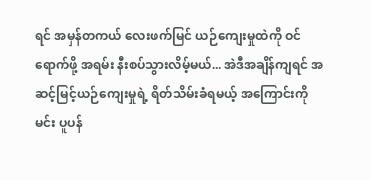ရင် အမှန်တကယ် လေးဖက်မြင် ယဉ်ကျေးမှုထဲကို ဝင်ရောက်ဖို့ အရမ်း နီးစပ်သွားလိမ့်မယ်... အဲဒီအချိန်ကျရင် အဆင့်မြင့်ယဉ်ကျေးမှုရဲ့ ရိတ်သိမ်းခံရမယ့် အကြောင်းကို မင်း ပူပန်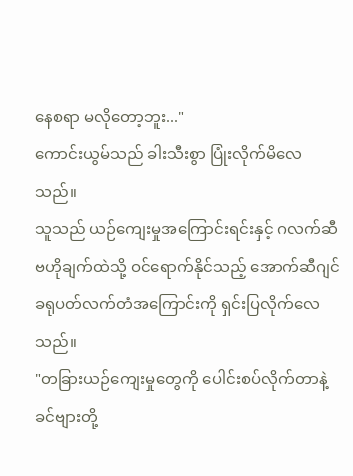နေစရာ မလိုတော့ဘူး..."
ကောင်းယွမ်သည် ခါးသီးစွာ ပြုံးလိုက်မိလေသည်။
သူသည် ယဉ်ကျေးမှုအကြောင်းရင်းနှင့် ဂလက်ဆီဗဟိုချက်ထဲသို့ ဝင်ရောက်နိုင်သည့် အောက်ဆီဂျင် ခရုပတ်လက်တံအကြောင်းကို ရှင်းပြလိုက်လေသည်။
"တခြားယဉ်ကျေးမှုတွေကို ပေါင်းစပ်လိုက်တာနဲ့ ခင်ဗျားတို့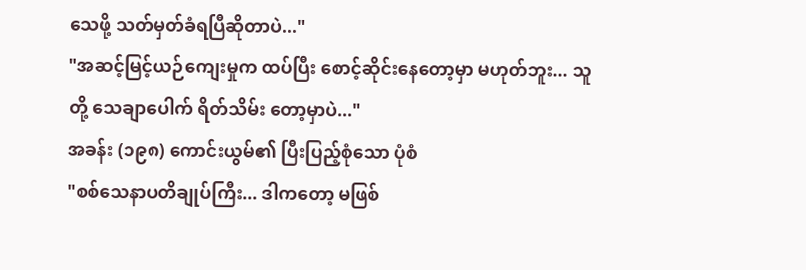သေဖို့ သတ်မှတ်ခံရပြီဆိုတာပဲ..."
"အဆင့်မြင့်ယဉ်ကျေးမှုက ထပ်ပြီး စောင့်ဆိုင်းနေတော့မှာ မဟုတ်ဘူး... သူတို့ သေချာပေါက် ရိတ်သိမ်း တော့မှာပဲ..."
အခန်း (၁၉၈) ကောင်းယွမ်၏ ပြီးပြည့်စုံသော ပုံစံ
"စစ်သေနာပတိချုပ်ကြီး... ဒါကတော့ မဖြစ်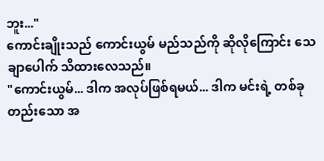ဘူး..."
ကောင်းချိုးသည် ကောင်းယွမ် မည်သည်ကို ဆိုလိုကြောင်း သေချာပေါက် သိထားလေသည်။
"ကောင်းယွမ်... ဒါက အလုပ်ဖြစ်ရမယ်... ဒါက မင်းရဲ့ တစ်ခုတည်းသော အ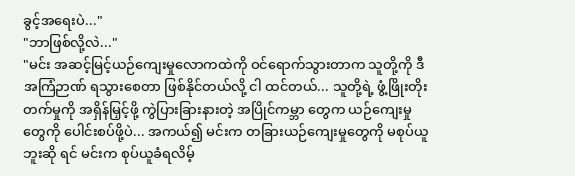ခွင့်အရေးပဲ..."
"ဘာဖြစ်လို့လဲ..."
"မင်း အဆင့်မြင့်ယဉ်ကျေးမှုလောကထဲကို ဝင်ရောက်သွားတာက သူတို့ကို ဒီအကြံဉာဏ် ရသွားစေတာ ဖြစ်နိုင်တယ်လို့ ငါ ထင်တယ်... သူတို့ရဲ့ ဖွံ့ဖြိုးတိုးတက်မှုကို အရှိန်မြှင့်ဖို့ ကွဲပြားခြားနားတဲ့ အပြိုင်ကမ္ဘာ တွေက ယဉ်ကျေးမှုတွေကို ပေါင်းစပ်ဖို့ပဲ... အကယ်၍ မင်းက တခြားယဉ်ကျေးမှုတွေကို မစုပ်ယူဘူးဆို ရင် မင်းက စုပ်ယူခံရလိမ့်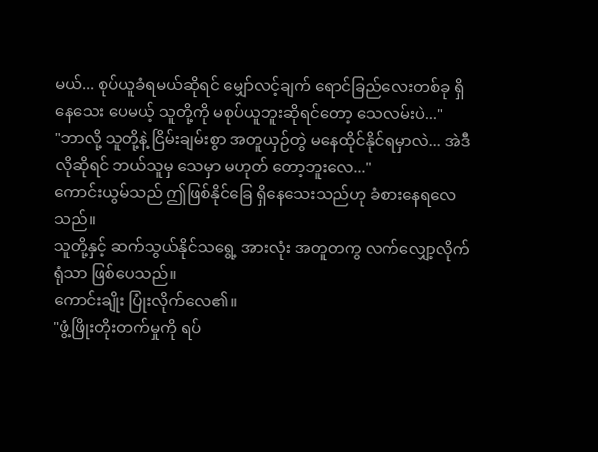မယ်... စုပ်ယူခံရမယ်ဆိုရင် မျှော်လင့်ချက် ရောင်ခြည်လေးတစ်ခု ရှိနေသေး ပေမယ့် သူတို့ကို မစုပ်ယူဘူးဆိုရင်တော့ သေလမ်းပဲ..."
"ဘာလို့ သူတို့နဲ့ ငြိမ်းချမ်းစွာ အတူယှဉ်တွဲ မနေထိုင်နိုင်ရမှာလဲ... အဲဒီလိုဆိုရင် ဘယ်သူမှ သေမှာ မဟုတ် တော့ဘူးလေ..."
ကောင်းယွမ်သည် ဤဖြစ်နိုင်ခြေ ရှိနေသေးသည်ဟု ခံစားနေရလေသည်။
သူတို့နှင့် ဆက်သွယ်နိုင်သရွေ့ အားလုံး အတူတကွ လက်လျှော့လိုက်ရုံသာ ဖြစ်ပေသည်။
ကောင်းချိုး ပြုံးလိုက်လေ၏။
"ဖွံ့ဖြိုးတိုးတက်မှုကို ရပ်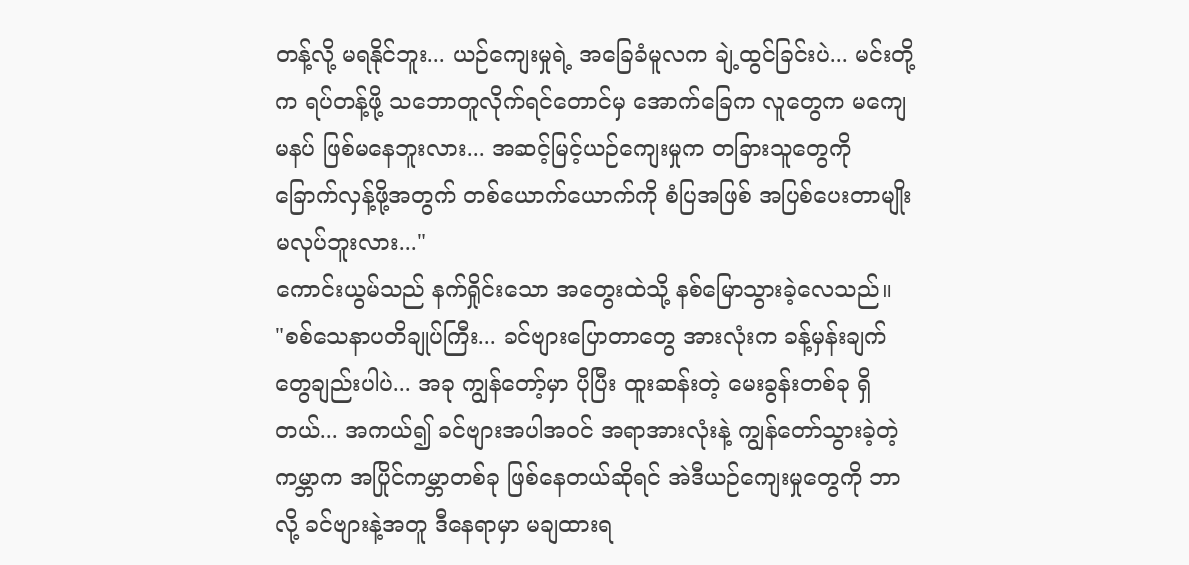တန့်လို့ မရနိုင်ဘူး... ယဉ်ကျေးမှုရဲ့ အခြေခံမူလက ချဲ့ထွင်ခြင်းပဲ... မင်းတို့က ရပ်တန့်ဖို့ သဘောတူလိုက်ရင်တောင်မှ အောက်ခြေက လူတွေက မကျေမနပ် ဖြစ်မနေဘူးလား... အဆင့်မြင့်ယဉ်ကျေးမှုက တခြားသူတွေကို ခြောက်လှန့်ဖို့အတွက် တစ်ယောက်ယောက်ကို စံပြအဖြစ် အပြစ်ပေးတာမျိုး မလုပ်ဘူးလား..."
ကောင်းယွမ်သည် နက်ရှိုင်းသော အတွေးထဲသို့ နစ်မြောသွားခဲ့လေသည်။
"စစ်သေနာပတိချုပ်ကြီး... ခင်ဗျားပြောတာတွေ အားလုံးက ခန့်မှန်းချက်တွေချည်းပါပဲ... အခု ကျွန်တော့်မှာ ပိုပြီး ထူးဆန်းတဲ့ မေးခွန်းတစ်ခု ရှိတယ်... အကယ်၍ ခင်ဗျားအပါအဝင် အရာအားလုံးနဲ့ ကျွန်တော်သွားခဲ့တဲ့ ကမ္ဘာက အပြိုင်ကမ္ဘာတစ်ခု ဖြစ်နေတယ်ဆိုရင် အဲဒီယဉ်ကျေးမှုတွေကို ဘာလို့ ခင်ဗျားနဲ့အတူ ဒီနေရာမှာ မချထားရ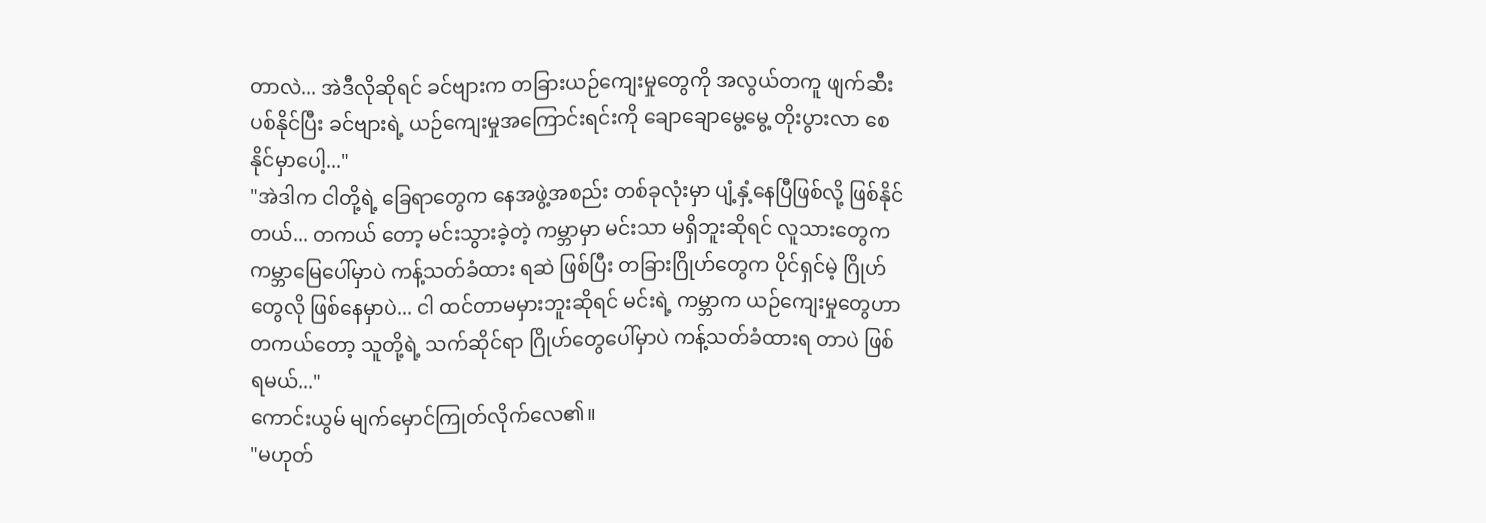တာလဲ... အဲဒီလိုဆိုရင် ခင်ဗျားက တခြားယဉ်ကျေးမှုတွေကို အလွယ်တကူ ဖျက်ဆီးပစ်နိုင်ပြီး ခင်ဗျားရဲ့ ယဉ်ကျေးမှုအကြောင်းရင်းကို ချောချောမွေ့မွေ့ တိုးပွားလာ စေနိုင်မှာပေါ့..."
"အဲဒါက ငါတို့ရဲ့ ခြေရာတွေက နေအဖွဲ့အစည်း တစ်ခုလုံးမှာ ပျံ့နှံ့နေပြီဖြစ်လို့ ဖြစ်နိုင်တယ်... တကယ် တော့ မင်းသွားခဲ့တဲ့ ကမ္ဘာမှာ မင်းသာ မရှိဘူးဆိုရင် လူသားတွေက ကမ္ဘာမြေပေါ်မှာပဲ ကန့်သတ်ခံထား ရဆဲ ဖြစ်ပြီး တခြားဂြိုဟ်တွေက ပိုင်ရှင်မဲ့ ဂြိုဟ်တွေလို ဖြစ်နေမှာပဲ... ငါ ထင်တာမမှားဘူးဆိုရင် မင်းရဲ့ ကမ္ဘာက ယဉ်ကျေးမှုတွေဟာ တကယ်တော့ သူတို့ရဲ့ သက်ဆိုင်ရာ ဂြိုဟ်တွေပေါ်မှာပဲ ကန့်သတ်ခံထားရ တာပဲ ဖြစ်ရမယ်..."
ကောင်းယွမ် မျက်မှောင်ကြုတ်လိုက်လေ၏။
"မဟုတ်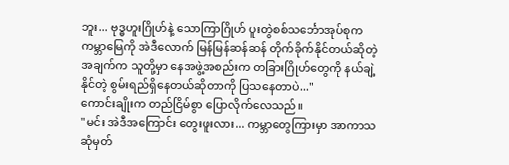ဘူး... ဗုဒ္ဓဟူးဂြိုဟ်နဲ့ သောကြာဂြိုဟ် ပူးတွဲစစ်သင်္ဘောအုပ်စုက ကမ္ဘာမြေကို အဲဒီလောက် မြန်မြန်ဆန်ဆန် တိုက်ခိုက်နိုင်တယ်ဆိုတဲ့ အချက်က သူတို့မှာ နေအဖွဲ့အစည်းက တခြားဂြိုဟ်တွေကို နယ်ချဲ့နိုင်တဲ့ စွမ်းရည်ရှိနေတယ်ဆိုတာကို ပြသနေတာပဲ..."
ကောင်းချိုးက တည်ငြိမ်စွာ ပြောလိုက်လေသည်။
"မင်း အဲဒီအကြောင်း တွေးဖူးလား... ကမ္ဘာတွေကြားမှာ အာကာသ ဆုံမှတ်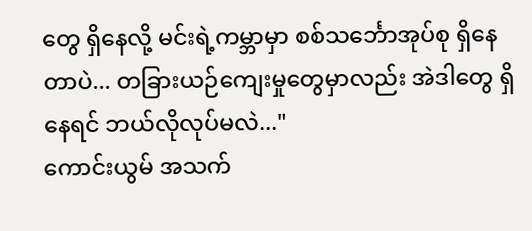တွေ ရှိနေလို့ မင်းရဲ့ကမ္ဘာမှာ စစ်သင်္ဘောအုပ်စု ရှိနေတာပဲ... တခြားယဉ်ကျေးမှုတွေမှာလည်း အဲဒါတွေ ရှိနေရင် ဘယ်လိုလုပ်မလဲ..."
ကောင်းယွမ် အသက်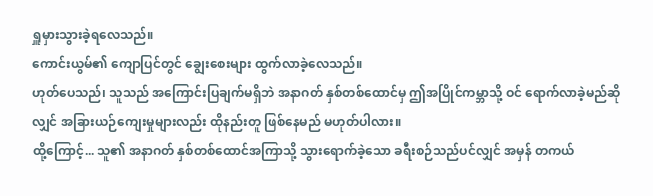ရှူမှားသွားခဲ့ရလေသည်။
ကောင်းယွမ်၏ ကျောပြင်တွင် ချွေးစေးများ ထွက်လာခဲ့လေသည်။
ဟုတ်ပေသည်၊ သူသည် အကြောင်းပြချက်မရှိဘဲ အနာဂတ် နှစ်တစ်ထောင်မှ ဤအပြိုင်ကမ္ဘာသို့ ဝင် ရောက်လာခဲ့မည်ဆိုလျှင် အခြားယဉ်ကျေးမှုများလည်း ထိုနည်းတူ ဖြစ်နေမည် မဟုတ်ပါလား။
ထို့ကြောင့်... သူ၏ အနာဂတ် နှစ်တစ်ထောင်အကြာသို့ သွားရောက်ခဲ့သော ခရီးစဉ်သည်ပင်လျှင် အမှန် တကယ်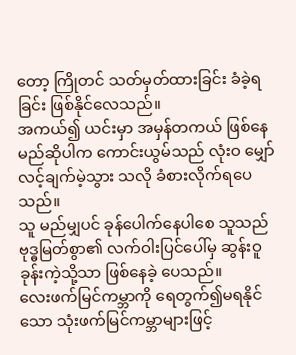တော့ ကြိုတင် သတ်မှတ်ထားခြင်း ခံခဲ့ရခြင်း ဖြစ်နိုင်လေသည်။
အကယ်၍ ယင်းမှာ အမှန်တကယ် ဖြစ်နေမည်ဆိုပါက ကောင်းယွမ်သည် လုံးဝ မျှော်လင့်ချက်မဲ့သွား သလို ခံစားလိုက်ရပေသည်။
သူ မည်မျှပင် ခုန်ပေါက်နေပါစေ သူသည် ဗုဒ္ဓမြတ်စွာ၏ လက်ဝါးပြင်ပေါ်မှ ဆွန်းဝူခုန်းကဲ့သို့သာ ဖြစ်နေခဲ့ ပေသည်။
လေးဖက်မြင်ကမ္ဘာကို ရေတွက်၍မရနိုင်သော သုံးဖက်မြင်ကမ္ဘာများဖြင့်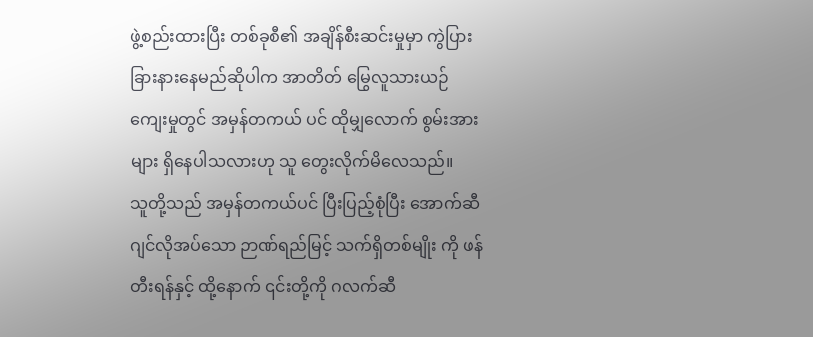ဖွဲ့စည်းထားပြီး တစ်ခုစီ၏ အချိန်စီးဆင်းမှုမှာ ကွဲပြားခြားနားနေမည်ဆိုပါက အာတိတ် မြွေလူသားယဉ်ကျေးမှုတွင် အမှန်တကယ် ပင် ထိုမျှလောက် စွမ်းအားများ ရှိနေပါသလားဟု သူ တွေးလိုက်မိလေသည်။
သူတို့သည် အမှန်တကယ်ပင် ပြီးပြည့်စုံပြီး အောက်ဆီဂျင်လိုအပ်သော ဉာဏ်ရည်မြင့် သက်ရှိတစ်မျိုး ကို ဖန်တီးရန်နှင့် ထို့နောက် ၎င်းတို့ကို ဂလက်ဆီ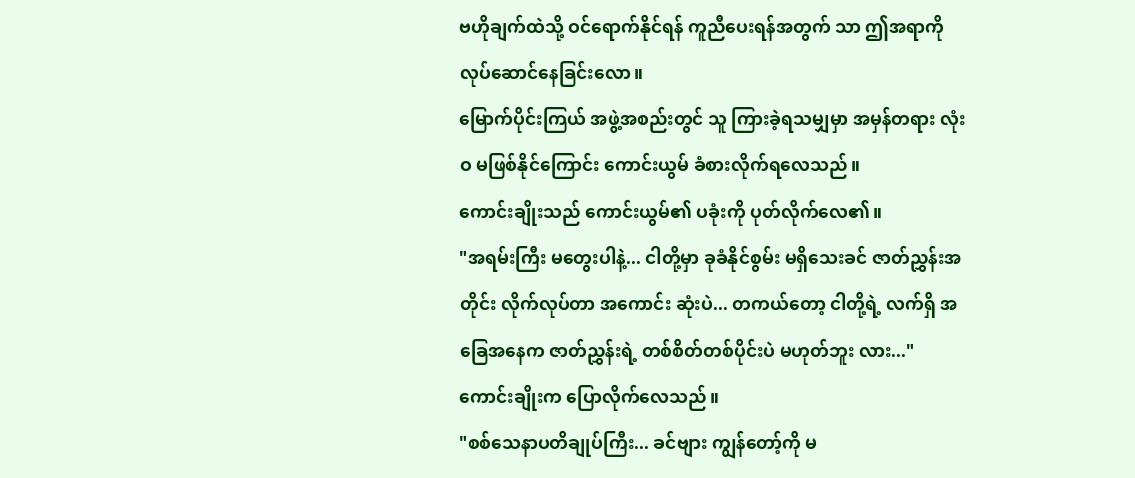ဗဟိုချက်ထဲသို့ ဝင်ရောက်နိုင်ရန် ကူညီပေးရန်အတွက် သာ ဤအရာကို လုပ်ဆောင်နေခြင်းလော။
မြောက်ပိုင်းကြယ် အဖွဲ့အစည်းတွင် သူ ကြားခဲ့ရသမျှမှာ အမှန်တရား လုံးဝ မဖြစ်နိုင်ကြောင်း ကောင်းယွမ် ခံစားလိုက်ရလေသည်။
ကောင်းချိုးသည် ကောင်းယွမ်၏ ပခုံးကို ပုတ်လိုက်လေ၏။
"အရမ်းကြီး မတွေးပါနဲ့... ငါတို့မှာ ခုခံနိုင်စွမ်း မရှိသေးခင် ဇာတ်ညွှန်းအတိုင်း လိုက်လုပ်တာ အကောင်း ဆုံးပဲ... တကယ်တော့ ငါတို့ရဲ့ လက်ရှိ အခြေအနေက ဇာတ်ညွှန်းရဲ့ တစ်စိတ်တစ်ပိုင်းပဲ မဟုတ်ဘူး လား..."
ကောင်းချိုးက ပြောလိုက်လေသည်။
"စစ်သေနာပတိချုပ်ကြီး... ခင်ဗျား ကျွန်တော့်ကို မ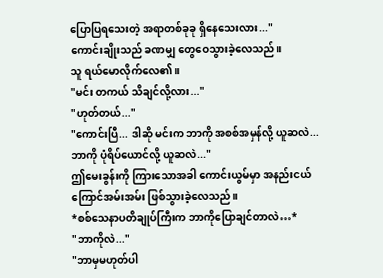ပြောပြရသေးတဲ့ အရာတစ်ခုခု ရှိနေသေးလား..."
ကောင်းချိုးသည် ခဏမျှ တွေဝေသွားခဲ့လေသည်။
သူ ရယ်မောလိုက်လေ၏။
"မင်း တကယ် သိချင်လို့လား..."
"ဟုတ်တယ်..."
"ကောင်းပြီ... ဒါဆို မင်းက ဘာကို အစစ်အမှန်လို့ ယူဆလဲ... ဘာကို ပုံရိပ်ယောင်လို့ ယူဆလဲ..."
ဤမေးခွန်းကို ကြားသောအခါ ကောင်းယွမ်မှာ အနည်းငယ် ကြောင်အမ်းအမ်း ဖြစ်သွားခဲ့လေသည်။
*စစ်သေနာပတိချုပ်ကြီးက ဘာကိုပြောချင်တာလဲ…*
"ဘာကိုလဲ..."
"ဘာမှမဟုတ်ပါ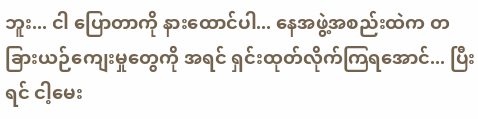ဘူး... ငါ ပြောတာကို နားထောင်ပါ... နေအဖွဲ့အစည်းထဲက တခြားယဉ်ကျေးမှုတွေကို အရင် ရှင်းထုတ်လိုက်ကြရအောင်... ပြီးရင် ငါ့မေး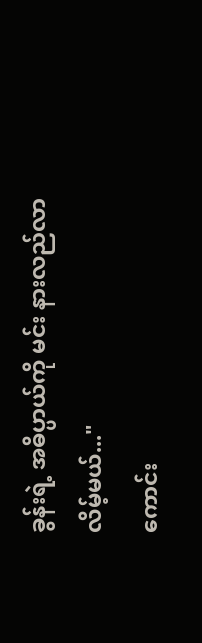ခွန်းရဲ့ အဓိပ္ပာယ်ကို မင်း နားလည်လာလိမ့်မယ်..."
ကောင်း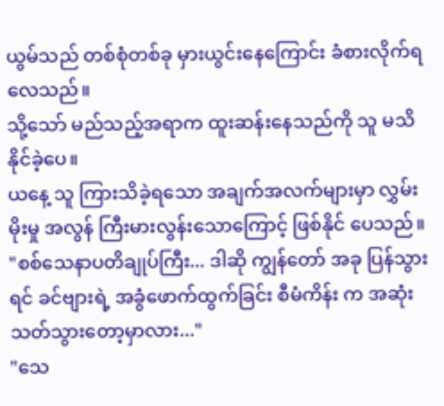ယွမ်သည် တစ်စုံတစ်ခု မှားယွင်းနေကြောင်း ခံစားလိုက်ရလေသည်။
သို့သော် မည်သည့်အရာက ထူးဆန်းနေသည်ကို သူ မသိနိုင်ခဲ့ပေ။
ယနေ့ သူ ကြားသိခဲ့ရသော အချက်အလက်များမှာ လွှမ်းမိုးမှု အလွန် ကြီးမားလွန်းသောကြောင့် ဖြစ်နိုင် ပေသည်။
"စစ်သေနာပတိချုပ်ကြီး... ဒါဆို ကျွန်တော် အခု ပြန်သွားရင် ခင်ဗျားရဲ့ အခွံဖောက်ထွက်ခြင်း စီမံကိန်း က အဆုံးသတ်သွားတော့မှာလား..."
"သေ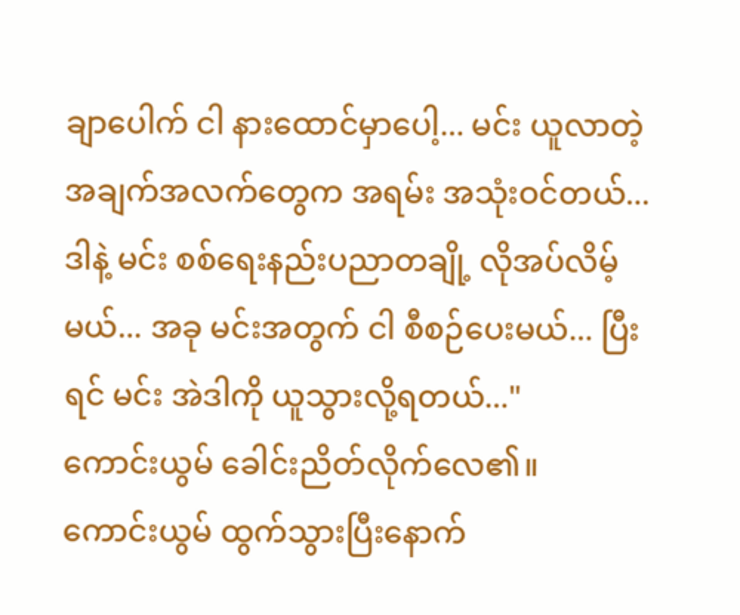ချာပေါက် ငါ နားထောင်မှာပေါ့... မင်း ယူလာတဲ့ အချက်အလက်တွေက အရမ်း အသုံးဝင်တယ်... ဒါနဲ့ မင်း စစ်ရေးနည်းပညာတချို့ လိုအပ်လိမ့်မယ်... အခု မင်းအတွက် ငါ စီစဉ်ပေးမယ်... ပြီးရင် မင်း အဲဒါကို ယူသွားလို့ရတယ်..."
ကောင်းယွမ် ခေါင်းညိတ်လိုက်လေ၏။
ကောင်းယွမ် ထွက်သွားပြီးနောက်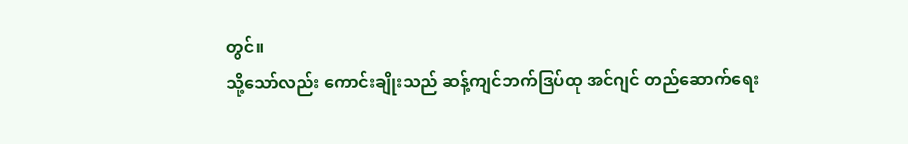တွင်။
သို့သော်လည်း ကောင်းချိုးသည် ဆန့်ကျင်ဘက်ဒြပ်ထု အင်ဂျင် တည်ဆောက်ရေး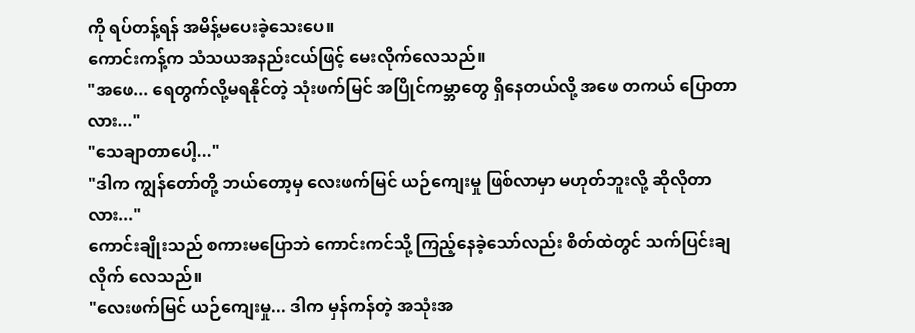ကို ရပ်တန့်ရန် အမိန့်မပေးခဲ့သေးပေ။
ကောင်းကန့်က သံသယအနည်းငယ်ဖြင့် မေးလိုက်လေသည်။
"အဖေ... ရေတွက်လို့မရနိုင်တဲ့ သုံးဖက်မြင် အပြိုင်ကမ္ဘာတွေ ရှိနေတယ်လို့ အဖေ တကယ် ပြောတာ လား..."
"သေချာတာပေါ့..."
"ဒါက ကျွန်တော်တို့ ဘယ်တော့မှ လေးဖက်မြင် ယဉ်ကျေးမှု ဖြစ်လာမှာ မဟုတ်ဘူးလို့ ဆိုလိုတာလား..."
ကောင်းချိုးသည် စကားမပြောဘဲ ကောင်းကင်သို့ ကြည့်နေခဲ့သော်လည်း စိတ်ထဲတွင် သက်ပြင်းချလိုက် လေသည်။
"လေးဖက်မြင် ယဉ်ကျေးမှု... ဒါက မှန်ကန်တဲ့ အသုံးအ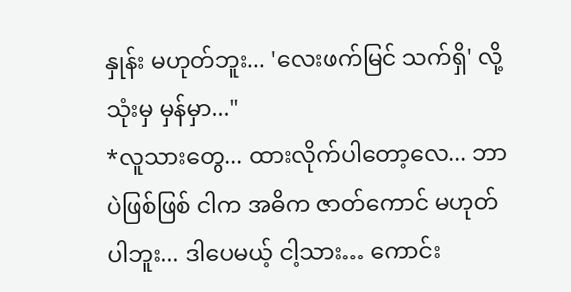နှုန်း မဟုတ်ဘူး... 'လေးဖက်မြင် သက်ရှိ' လို့ သုံးမှ မှန်မှာ..."
*လူသားတွေ... ထားလိုက်ပါတော့လေ... ဘာပဲဖြစ်ဖြစ် ငါက အဓိက ဇာတ်ကောင် မဟုတ်ပါဘူး... ဒါပေမယ့် ငါ့သား… ကောင်း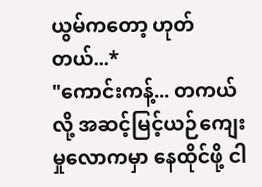ယွမ်ကတော့ ဟုတ်တယ်...*
"ကောင်းကန့်... တကယ်လို့ အဆင့်မြင့်ယဉ်ကျေးမှုလောကမှာ နေထိုင်ဖို့ ငါ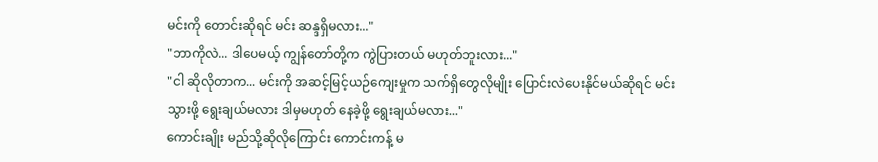မင်းကို တောင်းဆိုရင် မင်း ဆန္ဒရှိမလား..."
"ဘာကိုလဲ... ဒါပေမယ့် ကျွန်တော်တို့က ကွဲပြားတယ် မဟုတ်ဘူးလား..."
"ငါ ဆိုလိုတာက... မင်းကို အဆင့်မြင့်ယဉ်ကျေးမှုက သက်ရှိတွေလိုမျိုး ပြောင်းလဲပေးနိုင်မယ်ဆိုရင် မင်း သွားဖို့ ရွေးချယ်မလား ဒါမှမဟုတ် နေခဲ့ဖို့ ရွေးချယ်မလား..."
ကောင်းချိုး မည်သို့ဆိုလိုကြောင်း ကောင်းကန့် မ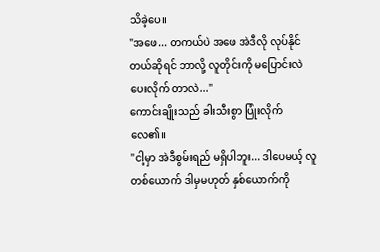သိခဲ့ပေ။
"အဖေ... တကယ်ပဲ အဖေ အဲဒီလို လုပ်နိုင်တယ်ဆိုရင် ဘာလို့ လူတိုင်းကို မပြောင်းလဲပေးလိုက် တာလဲ..."
ကောင်းချိုးသည် ခါးသီးစွာ ပြုံးလိုက်လေ၏။
"ငါ့မှာ အဲဒီစွမ်းရည် မရှိပါဘူး... ဒါပေမယ့် လူတစ်ယောက် ဒါမှမဟုတ် နှစ်ယောက်ကို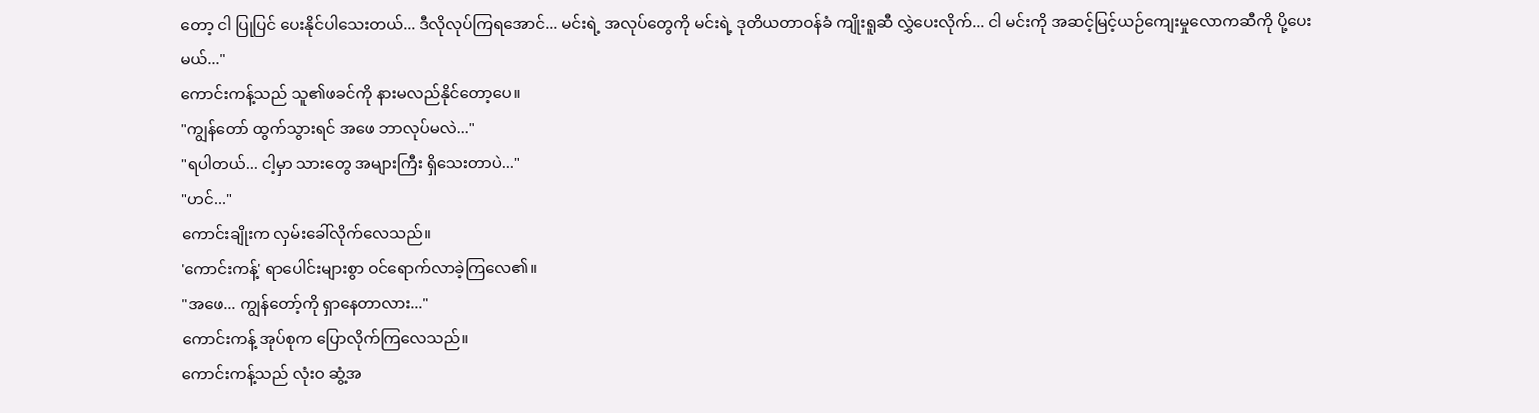တော့ ငါ ပြုပြင် ပေးနိုင်ပါသေးတယ်... ဒီလိုလုပ်ကြရအောင်... မင်းရဲ့ အလုပ်တွေကို မင်းရဲ့ ဒုတိယတာဝန်ခံ ကျိုးရူဆီ လွှဲပေးလိုက်... ငါ မင်းကို အဆင့်မြင့်ယဉ်ကျေးမှုလောကဆီကို ပို့ပေးမယ်..."
ကောင်းကန့်သည် သူ၏ဖခင်ကို နားမလည်နိုင်တော့ပေ။
"ကျွန်တော် ထွက်သွားရင် အဖေ ဘာလုပ်မလဲ..."
"ရပါတယ်... ငါ့မှာ သားတွေ အများကြီး ရှိသေးတာပဲ..."
"ဟင်..."
ကောင်းချိုးက လှမ်းခေါ်လိုက်လေသည်။
'ကောင်းကန့်' ရာပေါင်းများစွာ ဝင်ရောက်လာခဲ့ကြလေ၏။
"အဖေ... ကျွန်တော့်ကို ရှာနေတာလား..."
ကောင်းကန့် အုပ်စုက ပြောလိုက်ကြလေသည်။
ကောင်းကန့်သည် လုံးဝ ဆွံ့အ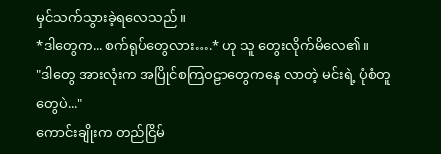မှင်သက်သွားခဲ့ရလေသည်။
*ဒါတွေက... စက်ရုပ်တွေလား….* ဟု သူ တွေးလိုက်မိလေ၏။
"ဒါတွေ အားလုံးက အပြိုင်စကြဝဠာတွေကနေ လာတဲ့ မင်းရဲ့ ပုံစံတူတွေပဲ..."
ကောင်းချိုးက တည်ငြိမ်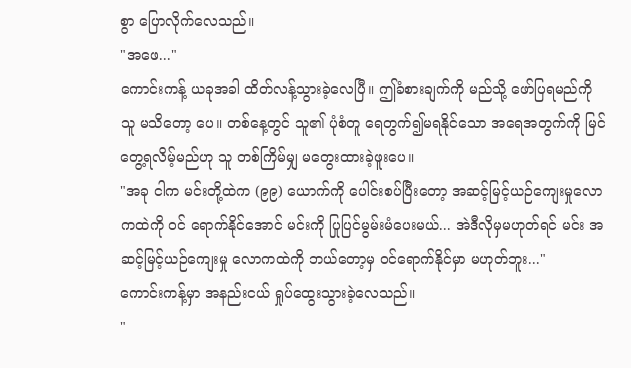စွာ ပြောလိုက်လေသည်။
"အဖေ..."
ကောင်းကန့် ယခုအခါ ထိတ်လန့်သွားခဲ့လေပြီ။ ဤခံစားချက်ကို မည်သို့ ဖော်ပြရမည်ကို သူ မသိတော့ ပေ။ တစ်နေ့တွင် သူ၏ ပုံစံတူ ရေတွက်၍မရနိုင်သော အရေအတွက်ကို မြင်တွေ့ရလိမ့်မည်ဟု သူ တစ်ကြိမ်မျှ မတွေးထားခဲ့ဖူးပေ။
"အခု ငါက မင်းတို့ထဲက (၉၉) ယောက်ကို ပေါင်းစပ်ပြီးတော့ အဆင့်မြင့်ယဉ်ကျေးမှုလောကထဲကို ဝင် ရောက်နိုင်အောင် မင်းကို ပြုပြင်မွမ်းမံပေးမယ်... အဲဒီလိုမှမဟုတ်ရင် မင်း အဆင့်မြင့်ယဉ်ကျေးမှု လောကထဲကို ဘယ်တော့မှ ဝင်ရောက်နိုင်မှာ မဟုတ်ဘူး..."
ကောင်းကန့်မှာ အနည်းငယ် ရှုပ်ထွေးသွားခဲ့လေသည်။
"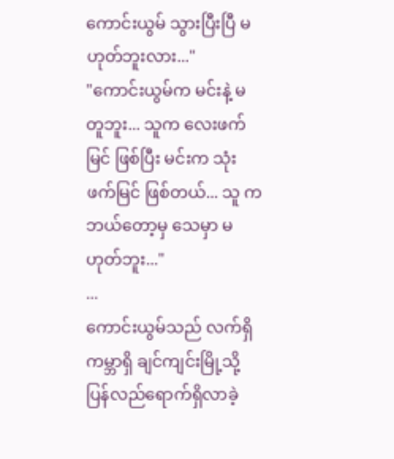ကောင်းယွမ် သွားပြီးပြီ မဟုတ်ဘူးလား..."
"ကောင်းယွမ်က မင်းနဲ့ မတူဘူး... သူက လေးဖက်မြင် ဖြစ်ပြီး မင်းက သုံးဖက်မြင် ဖြစ်တယ်... သူ က ဘယ်တော့မှ သေမှာ မဟုတ်ဘူး..."
...
ကောင်းယွမ်သည် လက်ရှိကမ္ဘာရှိ ချင်ကျင်းမြို့သို့ ပြန်လည်ရောက်ရှိလာခဲ့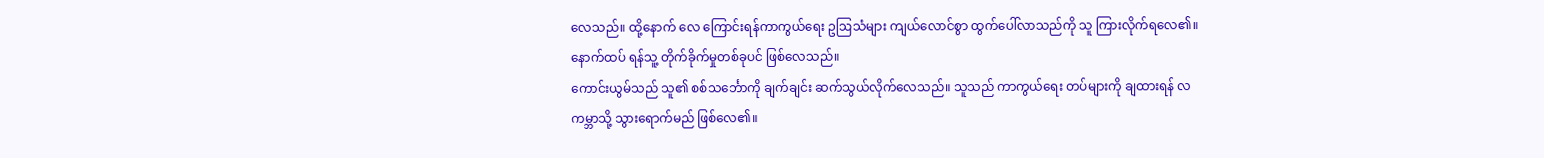လေသည်။ ထို့နောက် လေ ကြောင်းရန်ကာကွယ်ရေး ဥဩသံများ ကျယ်လောင်စွာ ထွက်ပေါ်လာသည်ကို သူ ကြားလိုက်ရလေ၏။
နောက်ထပ် ရန်သူ့ တိုက်ခိုက်မှုတစ်ခုပင် ဖြစ်လေသည်။
ကောင်းယွမ်သည် သူ၏ စစ်သင်္ဘောကို ချက်ချင်း ဆက်သွယ်လိုက်လေသည်။ သူသည် ကာကွယ်ရေး တပ်များကို ချထားရန် လကမ္ဘာသို့ သွားရောက်မည် ဖြစ်လေ၏။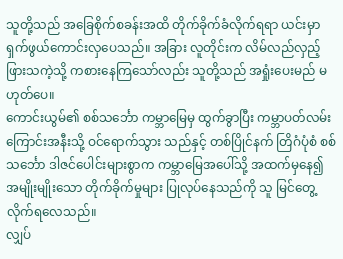သူတို့သည် အခြေစိုက်စခန်းအထိ တိုက်ခိုက်ခံလိုက်ရရာ ယင်းမှာ ရှက်ဖွယ်ကောင်းလှပေသည်။ အခြား လူတိုင်းက လိမ်လည်လှည့်ဖြားသကဲ့သို့ ကစားနေကြသော်လည်း သူတို့သည် အရှုံးပေးမည် မဟုတ်ပေ။
ကောင်းယွမ်၏ စစ်သင်္ဘော ကမ္ဘာမြေမှ ထွက်ခွာပြီး ကမ္ဘာပတ်လမ်းကြောင်းအနီးသို့ ဝင်ရောက်သွား သည်နှင့် တစ်ပြိုင်နက် တြိဂံပုံစံ စစ်သင်္ဘော ဒါဇင်ပေါင်းများစွာက ကမ္ဘာမြေအပေါ်သို့ အထက်မှနေ၍ အမျိုးမျိုးသော တိုက်ခိုက်မှုများ ပြုလုပ်နေသည်ကို သူ မြင်တွေ့လိုက်ရလေသည်။
လျှပ်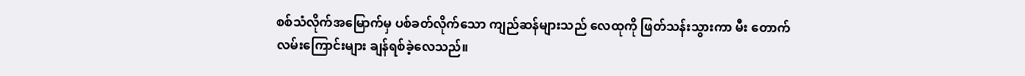စစ်သံလိုက်အမြောက်မှ ပစ်ခတ်လိုက်သော ကျည်ဆန်များသည် လေထုကို ဖြတ်သန်းသွားကာ မီး တောက်လမ်းကြောင်းများ ချန်ရစ်ခဲ့လေသည်။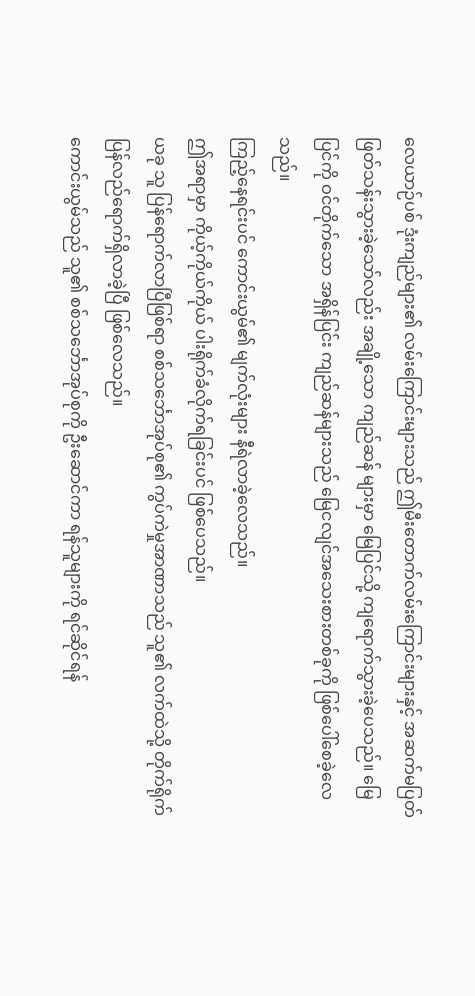လေယာဉ်ပစ် ဒုံးကျည်များ၏ လမ်းကြောင်းများသည် ဤမီးတောက်လမ်းကြောင်းများနှင့် အဆက်မပြတ် ဖြတ်သန်းသွားခဲ့သော်လည်း အချို့သော ကျည်ဆန် များမှာ မြေပြင်သို့ ကျရောက်သွားခဲ့ပေသည်။ မြေပြင်ကို ဝင်တိုက်သော အရှိန်ပြင်း ကျည်ဆန်များသည် မြေငလျင်အသေးစားတစ်ခုကို ဖြစ်ပေါ်စေခဲ့လေသည်။
ကြည့်နေရင်းပင် ကောင်းယွမ်၏ မျက်လုံးများ နီရဲလာခဲ့လေသည်။
ဤအရာမှာ ကိုယ့်ကိုယ်ကိုယ် ပါးရိုက်ခံလိုက်ရခြင်းပင် ဖြစ်ပေသည်။
ယခု သူ ပြန်ရောက်လာပြီဖြစ်ရာ စစ်သင်္ဘောအုပ်စု၏ ကွပ်ကဲမှုအာဏာသည် သူ၏ လက်ထဲသို့ တိုက်ရိုက် ပြန်လည်ရောက်ရှိလာခဲ့ပြီ ဖြစ်လေသည်။
ကောင်းယွမ်သည် သူ၏ စစ်သင်္ဘောအုပ်စုကို ဦးဆောင်ကာ ရန်သူများကို ရင်ဆိုင်ရန်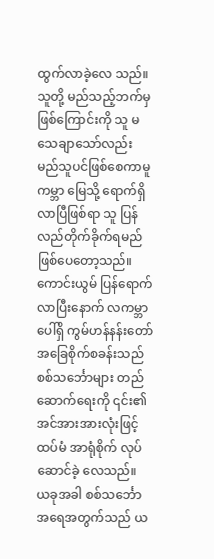ထွက်လာခဲ့လေ သည်။ သူတို့ မည်သည့်ဘက်မှဖြစ်ကြောင်းကို သူ မသေချာသော်လည်း မည်သူပင်ဖြစ်စေကာမူ ကမ္ဘာ မြေသို့ ရောက်ရှိလာပြီဖြစ်ရာ သူ ပြန်လည်တိုက်ခိုက်ရမည် ဖြစ်ပေတော့သည်။
ကောင်းယွမ် ပြန်ရောက်လာပြီးနောက် လကမ္ဘာပေါ်ရှိ ကွမ်ဟန်နန်းတော် အခြေစိုက်စခန်းသည် စစ်သင်္ဘောများ တည်ဆောက်ရေးကို ၎င်း၏ အင်အားအားလုံးဖြင့် ထပ်မံ အာရုံစိုက် လုပ်ဆောင်ခဲ့ လေသည်။
ယခုအခါ စစ်သင်္ဘော အရေအတွက်သည် ယ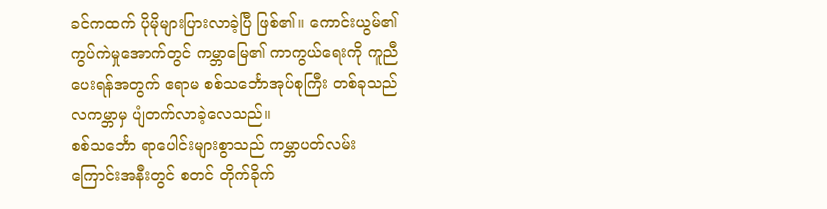ခင်ကထက် ပိုမိုများပြားလာခဲ့ပြီ ဖြစ်၏။ ကောင်းယွမ်၏ ကွပ်ကဲမှုအောက်တွင် ကမ္ဘာမြေ၏ ကာကွယ်ရေးကို ကူညီပေးရန်အတွက် ဧရာမ စစ်သင်္ဘောအုပ်စုကြီး တစ်ခုသည် လကမ္ဘာမှ ပျံတက်လာခဲ့လေသည်။
စစ်သင်္ဘော ရာပေါင်းများစွာသည် ကမ္ဘာပတ်လမ်းကြောင်းအနီးတွင် စတင် တိုက်ခိုက်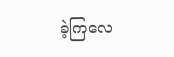ခဲ့ကြလေ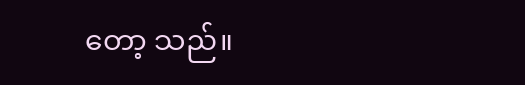တော့ သည်။